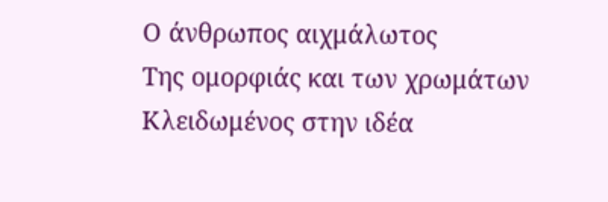Ο άνθρωπος αιχμάλωτος
Της ομορφιάς και των χρωμάτων
Κλειδωμένος στην ιδέα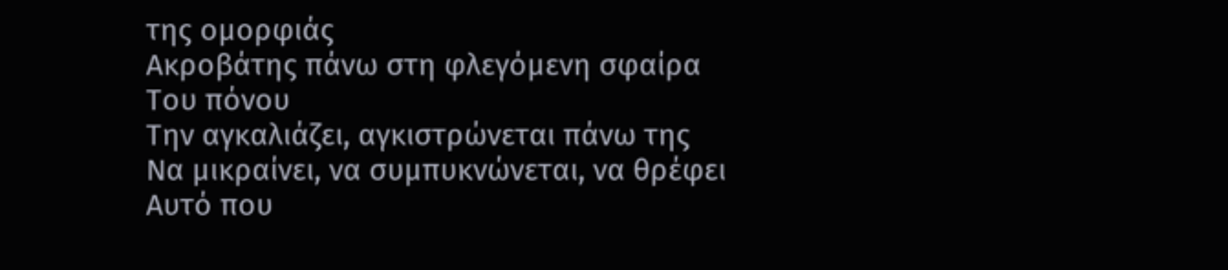της ομορφιάς
Ακροβάτης πάνω στη φλεγόμενη σφαίρα
Του πόνου
Την αγκαλιάζει, αγκιστρώνεται πάνω της
Να μικραίνει, να συμπυκνώνεται, να θρέφει
Αυτό που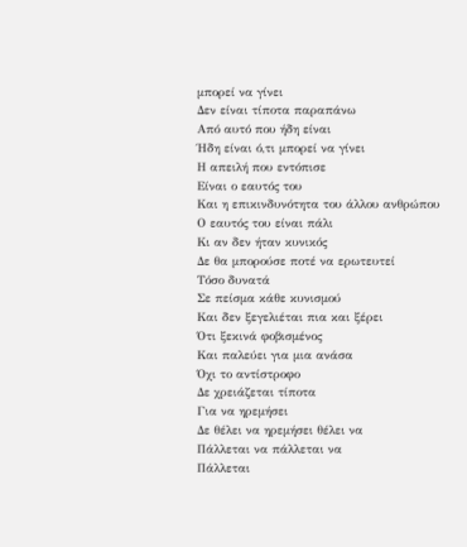μπορεί να γίνει
Δεν είναι τίποτα παραπάνω
Από αυτό που ήδη είναι
Ήδη είναι ό,τι μπορεί να γίνει
Η απειλή που εντόπισε
Είναι ο εαυτός του
Και η επικινδυνότητα του άλλου ανθρώπου
Ο εαυτός του είναι πάλι
Κι αν δεν ήταν κυνικός
Δε θα μπορούσε ποτέ να ερωτευτεί
Τόσο δυνατά
Σε πείσμα κάθε κυνισμού
Και δεν ξεγελιέται πια και ξέρει
Ότι ξεκινά φοβισμένος
Και παλεύει για μια ανάσα
Όχι το αντίστροφο
Δε χρειάζεται τίποτα
Για να ηρεμήσει
Δε θέλει να ηρεμήσει θέλει να
Πάλλεται να πάλλεται να
Πάλλεται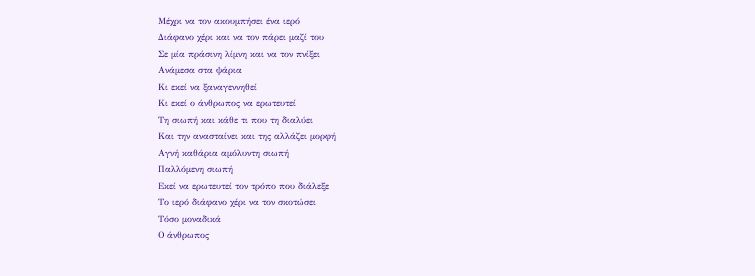Μέχρι να τον ακουμπήσει ένα ιερό
Διάφανο χέρι και να τον πάρει μαζί του
Σε μία πράσινη λίμνη και να τον πνίξει
Ανάμεσα στα ψάρια
Κι εκεί να ξαναγεννηθεί
Κι εκεί ο άνθρωπος να ερωτευτεί
Τη σιωπή και κάθε τι που τη διαλύει
Και την ανασταίνει και της αλλάζει μορφή
Αγνή καθάρια αμόλυντη σιωπή
Παλλόμενη σιωπή
Εκεί να ερωτευτεί τον τρόπο που διάλεξε
Το ιερό διάφανο χέρι να τον σκοτώσει
Τόσο μοναδικά
Ο άνθρωπος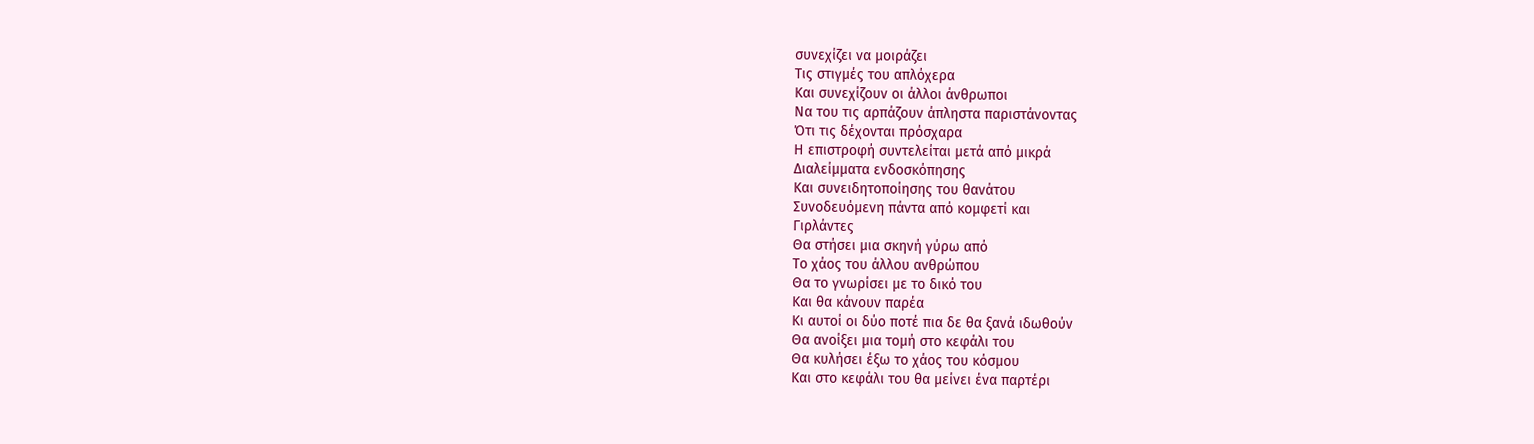συνεχίζει να μοιράζει
Τις στιγμές του απλόχερα
Και συνεχίζουν οι άλλοι άνθρωποι
Να του τις αρπάζουν άπληστα παριστάνοντας
Ότι τις δέχονται πρόσχαρα
Η επιστροφή συντελείται μετά από μικρά
Διαλείμματα ενδοσκόπησης
Και συνειδητοποίησης του θανάτου
Συνοδευόμενη πάντα από κομφετί και
Γιρλάντες
Θα στήσει μια σκηνή γύρω από
Το χάος του άλλου ανθρώπου
Θα το γνωρίσει με το δικό του
Και θα κάνουν παρέα
Κι αυτοί οι δύο ποτέ πια δε θα ξανά ιδωθούν
Θα ανοίξει μια τομή στο κεφάλι του
Θα κυλήσει έξω το χάος του κόσμου
Και στο κεφάλι του θα μείνει ένα παρτέρι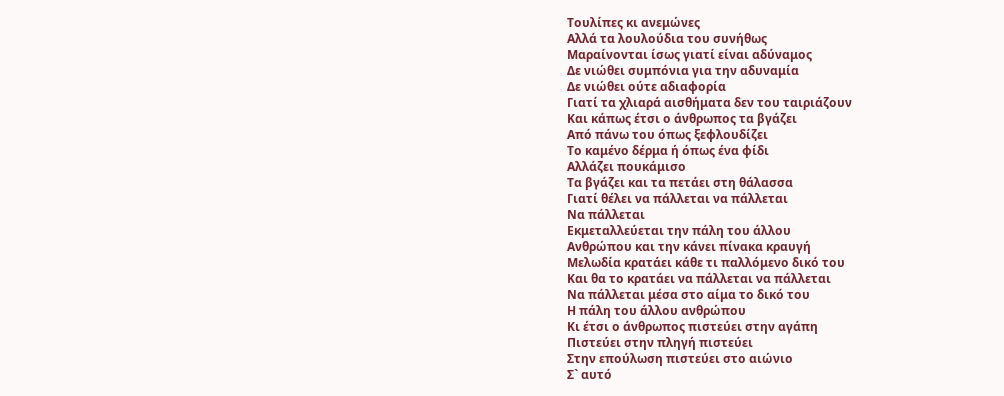Τουλίπες κι ανεμώνες
Αλλά τα λουλούδια του συνήθως
Μαραίνονται ίσως γιατί είναι αδύναμος
Δε νιώθει συμπόνια για την αδυναμία
Δε νιώθει ούτε αδιαφορία
Γιατί τα χλιαρά αισθήματα δεν του ταιριάζουν
Και κάπως έτσι ο άνθρωπος τα βγάζει
Από πάνω του όπως ξεφλουδίζει
Το καμένο δέρμα ή όπως ένα φίδι
Αλλάζει πουκάμισο
Τα βγάζει και τα πετάει στη θάλασσα
Γιατί θέλει να πάλλεται να πάλλεται
Να πάλλεται
Εκμεταλλεύεται την πάλη του άλλου
Ανθρώπου και την κάνει πίνακα κραυγή
Μελωδία κρατάει κάθε τι παλλόμενο δικό του
Και θα το κρατάει να πάλλεται να πάλλεται
Να πάλλεται μέσα στο αίμα το δικό του
Η πάλη του άλλου ανθρώπου
Κι έτσι ο άνθρωπος πιστεύει στην αγάπη
Πιστεύει στην πληγή πιστεύει
Στην επούλωση πιστεύει στο αιώνιο
Σ` αυτό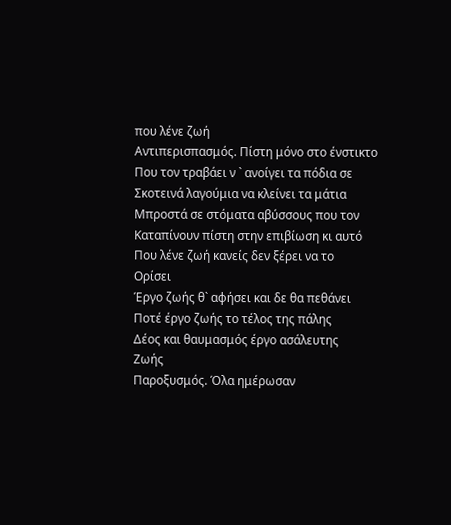που λένε ζωή
Αντιπερισπασμός. Πίστη μόνο στο ένστικτο
Που τον τραβάει ν ` ανοίγει τα πόδια σε
Σκοτεινά λαγούμια να κλείνει τα μάτια
Μπροστά σε στόματα αβύσσους που τον
Καταπίνουν πίστη στην επιβίωση κι αυτό
Που λένε ζωή κανείς δεν ξέρει να το
Ορίσει
Έργο ζωής θ` αφήσει και δε θα πεθάνει
Ποτέ έργο ζωής το τέλος της πάλης
Δέος και θαυμασμός έργο ασάλευτης
Ζωής
Παροξυσμός. Όλα ημέρωσαν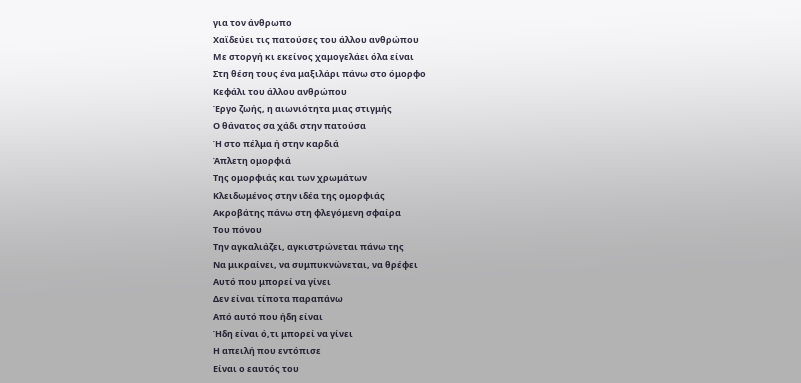για τον άνθρωπο
Χαϊδεύει τις πατούσες του άλλου ανθρώπου
Με στοργή κι εκείνος χαμογελάει όλα είναι
Στη θέση τους ένα μαξιλάρι πάνω στο όμορφο
Κεφάλι του άλλου ανθρώπου
Έργο ζωής, η αιωνιότητα μιας στιγμής
Ο θάνατος σα χάδι στην πατούσα
Ή στο πέλμα ή στην καρδιά
Άπλετη ομορφιά
Της ομορφιάς και των χρωμάτων
Κλειδωμένος στην ιδέα της ομορφιάς
Ακροβάτης πάνω στη φλεγόμενη σφαίρα
Του πόνου
Την αγκαλιάζει, αγκιστρώνεται πάνω της
Να μικραίνει, να συμπυκνώνεται, να θρέφει
Αυτό που μπορεί να γίνει
Δεν είναι τίποτα παραπάνω
Από αυτό που ήδη είναι
Ήδη είναι ό,τι μπορεί να γίνει
Η απειλή που εντόπισε
Είναι ο εαυτός του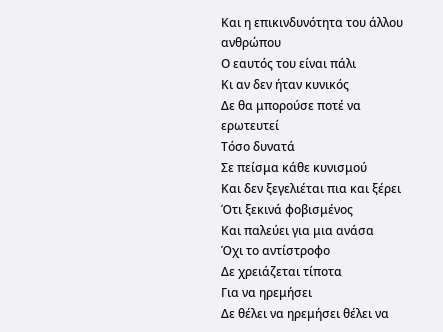Και η επικινδυνότητα του άλλου ανθρώπου
Ο εαυτός του είναι πάλι
Κι αν δεν ήταν κυνικός
Δε θα μπορούσε ποτέ να ερωτευτεί
Τόσο δυνατά
Σε πείσμα κάθε κυνισμού
Και δεν ξεγελιέται πια και ξέρει
Ότι ξεκινά φοβισμένος
Και παλεύει για μια ανάσα
Όχι το αντίστροφο
Δε χρειάζεται τίποτα
Για να ηρεμήσει
Δε θέλει να ηρεμήσει θέλει να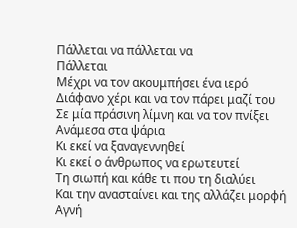Πάλλεται να πάλλεται να
Πάλλεται
Μέχρι να τον ακουμπήσει ένα ιερό
Διάφανο χέρι και να τον πάρει μαζί του
Σε μία πράσινη λίμνη και να τον πνίξει
Ανάμεσα στα ψάρια
Κι εκεί να ξαναγεννηθεί
Κι εκεί ο άνθρωπος να ερωτευτεί
Τη σιωπή και κάθε τι που τη διαλύει
Και την ανασταίνει και της αλλάζει μορφή
Αγνή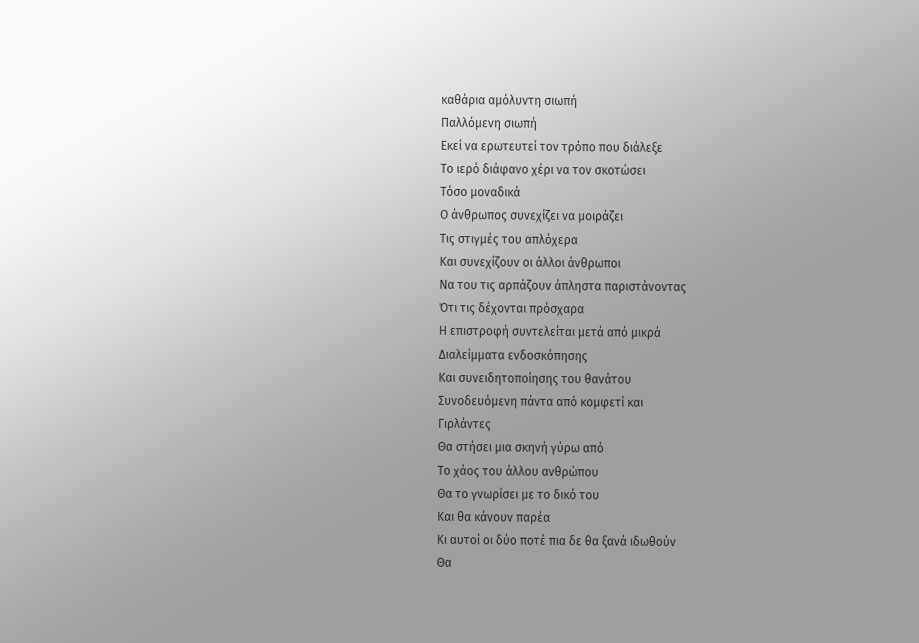καθάρια αμόλυντη σιωπή
Παλλόμενη σιωπή
Εκεί να ερωτευτεί τον τρόπο που διάλεξε
Το ιερό διάφανο χέρι να τον σκοτώσει
Τόσο μοναδικά
Ο άνθρωπος συνεχίζει να μοιράζει
Τις στιγμές του απλόχερα
Και συνεχίζουν οι άλλοι άνθρωποι
Να του τις αρπάζουν άπληστα παριστάνοντας
Ότι τις δέχονται πρόσχαρα
Η επιστροφή συντελείται μετά από μικρά
Διαλείμματα ενδοσκόπησης
Και συνειδητοποίησης του θανάτου
Συνοδευόμενη πάντα από κομφετί και
Γιρλάντες
Θα στήσει μια σκηνή γύρω από
Το χάος του άλλου ανθρώπου
Θα το γνωρίσει με το δικό του
Και θα κάνουν παρέα
Κι αυτοί οι δύο ποτέ πια δε θα ξανά ιδωθούν
Θα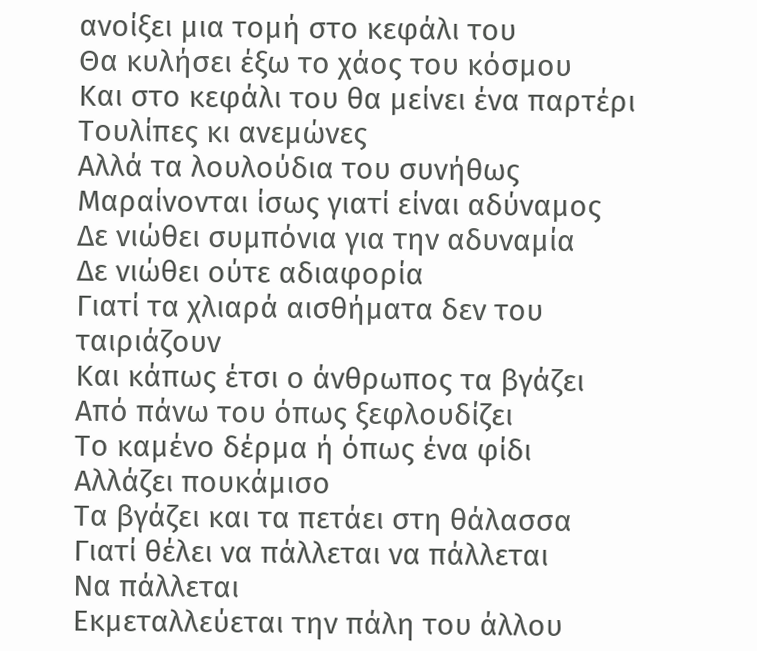ανοίξει μια τομή στο κεφάλι του
Θα κυλήσει έξω το χάος του κόσμου
Και στο κεφάλι του θα μείνει ένα παρτέρι
Τουλίπες κι ανεμώνες
Αλλά τα λουλούδια του συνήθως
Μαραίνονται ίσως γιατί είναι αδύναμος
Δε νιώθει συμπόνια για την αδυναμία
Δε νιώθει ούτε αδιαφορία
Γιατί τα χλιαρά αισθήματα δεν του ταιριάζουν
Και κάπως έτσι ο άνθρωπος τα βγάζει
Από πάνω του όπως ξεφλουδίζει
Το καμένο δέρμα ή όπως ένα φίδι
Αλλάζει πουκάμισο
Τα βγάζει και τα πετάει στη θάλασσα
Γιατί θέλει να πάλλεται να πάλλεται
Να πάλλεται
Εκμεταλλεύεται την πάλη του άλλου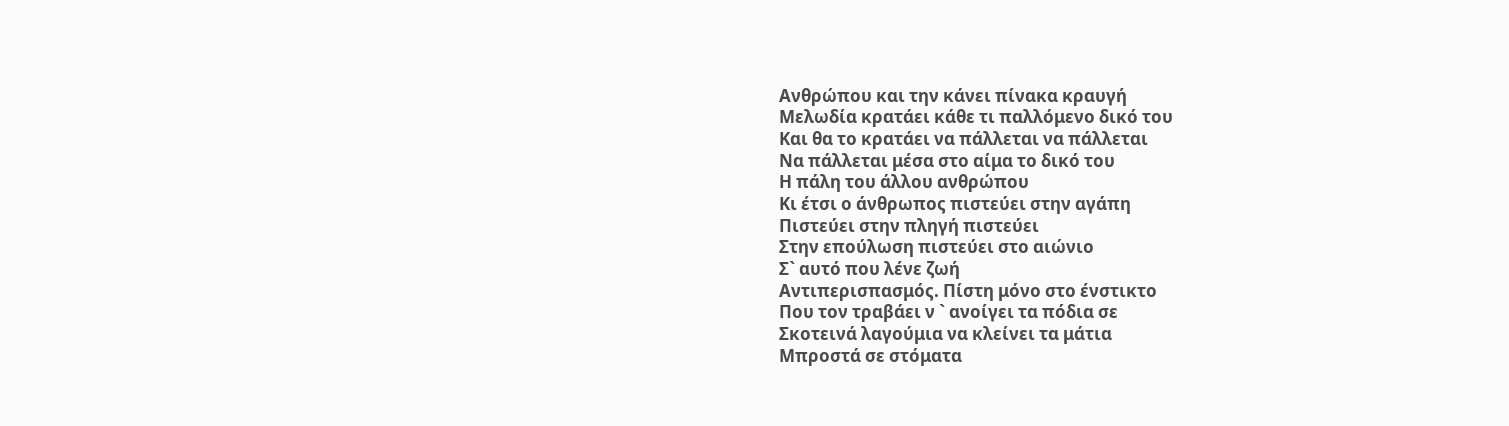Ανθρώπου και την κάνει πίνακα κραυγή
Μελωδία κρατάει κάθε τι παλλόμενο δικό του
Και θα το κρατάει να πάλλεται να πάλλεται
Να πάλλεται μέσα στο αίμα το δικό του
Η πάλη του άλλου ανθρώπου
Κι έτσι ο άνθρωπος πιστεύει στην αγάπη
Πιστεύει στην πληγή πιστεύει
Στην επούλωση πιστεύει στο αιώνιο
Σ` αυτό που λένε ζωή
Αντιπερισπασμός. Πίστη μόνο στο ένστικτο
Που τον τραβάει ν ` ανοίγει τα πόδια σε
Σκοτεινά λαγούμια να κλείνει τα μάτια
Μπροστά σε στόματα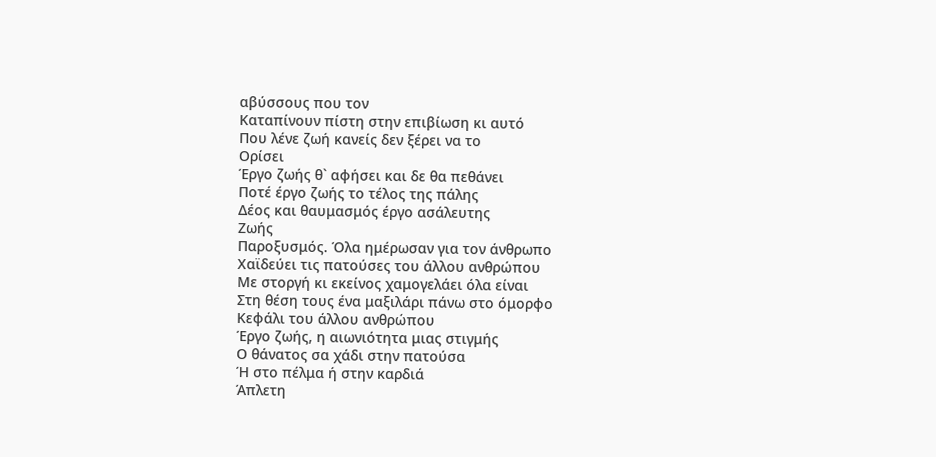αβύσσους που τον
Καταπίνουν πίστη στην επιβίωση κι αυτό
Που λένε ζωή κανείς δεν ξέρει να το
Ορίσει
Έργο ζωής θ` αφήσει και δε θα πεθάνει
Ποτέ έργο ζωής το τέλος της πάλης
Δέος και θαυμασμός έργο ασάλευτης
Ζωής
Παροξυσμός. Όλα ημέρωσαν για τον άνθρωπο
Χαϊδεύει τις πατούσες του άλλου ανθρώπου
Με στοργή κι εκείνος χαμογελάει όλα είναι
Στη θέση τους ένα μαξιλάρι πάνω στο όμορφο
Κεφάλι του άλλου ανθρώπου
Έργο ζωής, η αιωνιότητα μιας στιγμής
Ο θάνατος σα χάδι στην πατούσα
Ή στο πέλμα ή στην καρδιά
Άπλετη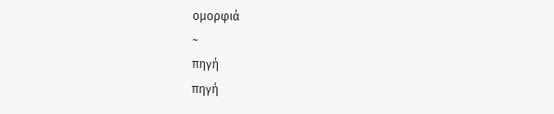ομορφιά
~
πηγή
πηγή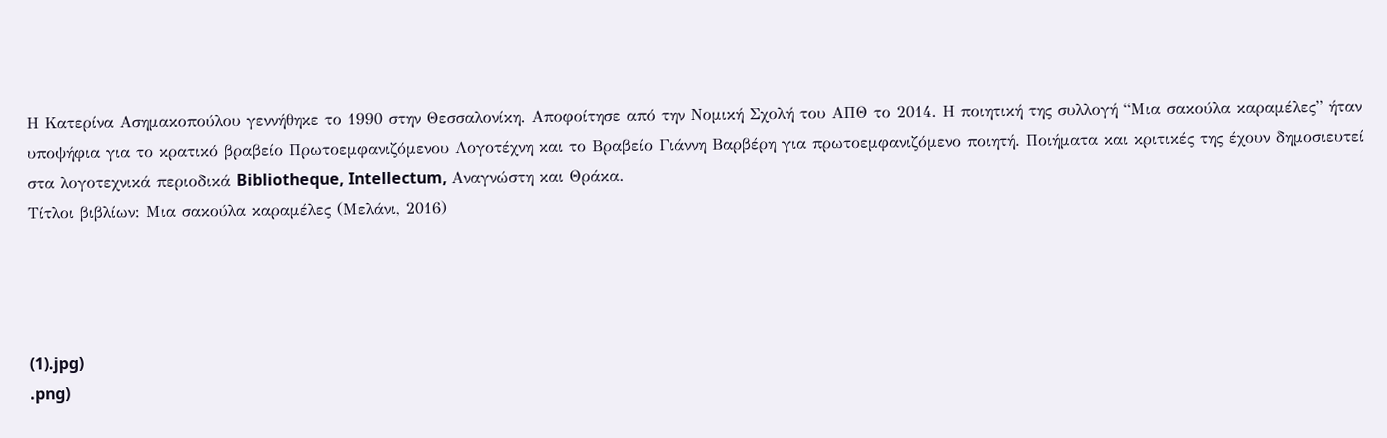Η Κατερίνα Ασημακοπούλου γεννήθηκε το 1990 στην Θεσσαλονίκη. Αποφοίτησε από την Νομική Σχολή του ΑΠΘ το 2014. Η ποιητική της συλλογή “Μια σακούλα καραμέλες” ήταν υποψήφια για το κρατικό βραβείο Πρωτοεμφανιζόμενου Λογοτέχνη και το Βραβείο Γιάννη Βαρβέρη για πρωτοεμφανιζόμενο ποιητή. Ποιήματα και κριτικές της έχουν δημοσιευτεί στα λογοτεχνικά περιοδικά Bibliotheque, Intellectum, Αναγνώστη και Θράκα.
Τίτλοι βιβλίων: Μια σακούλα καραμέλες (Μελάνι, 2016)




(1).jpg)
.png)